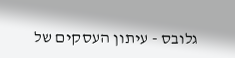גלובס - עיתון העסקים של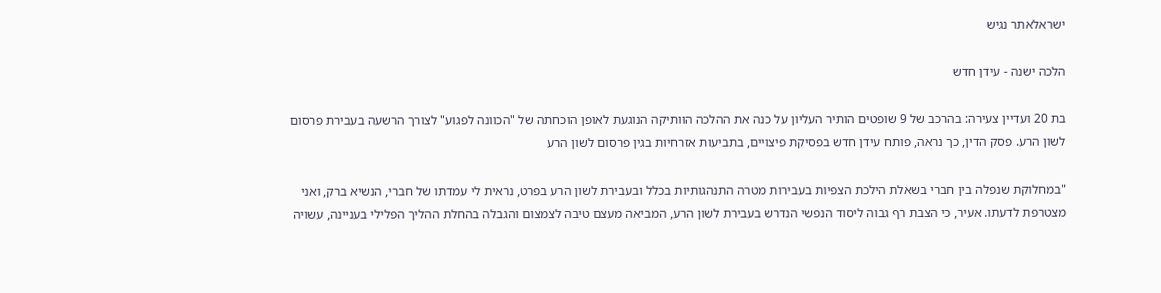ישראלאתר נגיש

הלכה ישנה - עידן חדש

בת 20 ועדיין צעירה: בהרכב של 9 שופטים הותיר העליון על כנה את ההלכה הוותיקה הנוגעת לאופן הוכחתה של "הכוונה לפגוע" לצורך הרשעה בעבירת פרסום לשון הרע. פסק הדין, כך נראה, פותח עידן חדש בפסיקת פיצויים, בתביעות אזרחיות בגין פרסום לשון הרע

"במחלוקת שנפלה בין חברי בשאלת הילכת הצפיות בעבירות מטרה התנהגותיות בכלל ובעבירת לשון הרע בפרט, נראית לי עמדתו של חברי, הנשיא ברק, ואני מצטרפת לדעתו. אעיר, כי הצבת רף גבוה ליסוד הנפשי הנדרש בעבירת לשון הרע, המביאה מעצם טיבה לצמצום והגבלה בהחלת ההליך הפלילי בעניינה, עשויה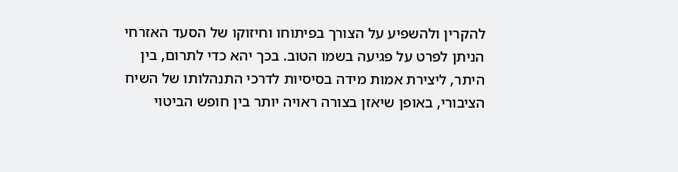להקרין ולהשפיע על הצורך בפיתוחו וחיזוקו של הסעד האזרחי הניתן לפרט על פגיעה בשמו הטוב. בכך יהא כדי לתרום, בין היתר, ליצירת אמות מידה בסיסיות לדרכי התנהלותו של השיח הציבורי, באופן שיאזן בצורה ראויה יותר בין חופש הביטוי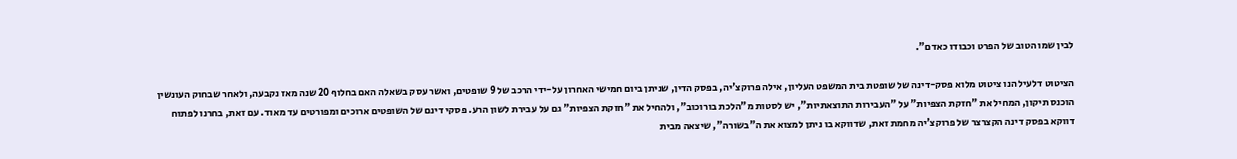לבין שמו הטוב של הפרט וכבודו כאדם".

הציטוט דלעיל הנו ציטוט מלוא פסק-דינה של שופטת בית המשפט העליון, אילה פרוקצ'יה, בפסק הדין, שניתן ביום חמישי האחרון על-ידי הרכב של 9 שופטים, ואשר עסק בשאלה האם בחלוף 20 שנה מאז נקבעה, ולאחר שבחוק העונשין הוכנס תיקון, המחיל את "חזקת הצפיות" על "העבירות התוצאתיות", יש לסטות מ"הלכת בורוכוב", ולהחיל את "חזקת הצפיות" גם על עבירת לשון הרע. פסקי דינם של השופטים ארוכים ומפורטים עד מאוד. עם זאת, בחרנו לפתוח דווקא בפסק דינה הקצרצר של פרוקצ'יה מחמת זאת, שדווקא בו ניתן למצוא את ה"בשורה", שיצאה מבית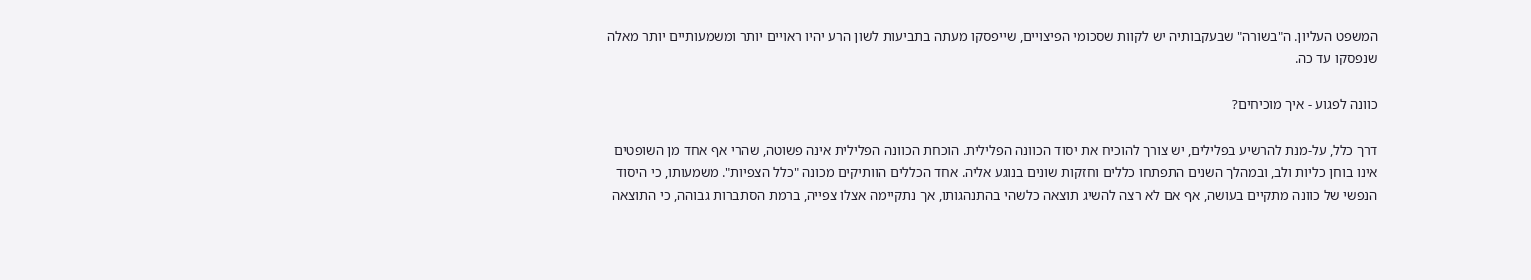המשפט העליון. ה"בשורה" שבעקבותיה יש לקוות שסכומי הפיצויים, שייפסקו מעתה בתביעות לשון הרע יהיו ראויים יותר ומשמעותיים יותר מאלה שנפסקו עד כה.

כוונה לפגוע - איך מוכיחים?

דרך כלל, על-מנת להרשיע בפלילים, יש צורך להוכיח את יסוד הכוונה הפלילית. הוכחת הכוונה הפלילית אינה פשוטה, שהרי אף אחד מן השופטים אינו בוחן כליות ולב, ובמהלך השנים התפתחו כללים וחזקות שונים בנוגע אליה. אחד הכללים הוותיקים מכונה "כלל הצפיות". משמעותו, כי היסוד הנפשי של כוונה מתקיים בעושה, אף אם לא רצה להשיג תוצאה כלשהי בהתנהגותו, אך נתקיימה אצלו צפייה, ברמת הסתברות גבוהה, כי התוצאה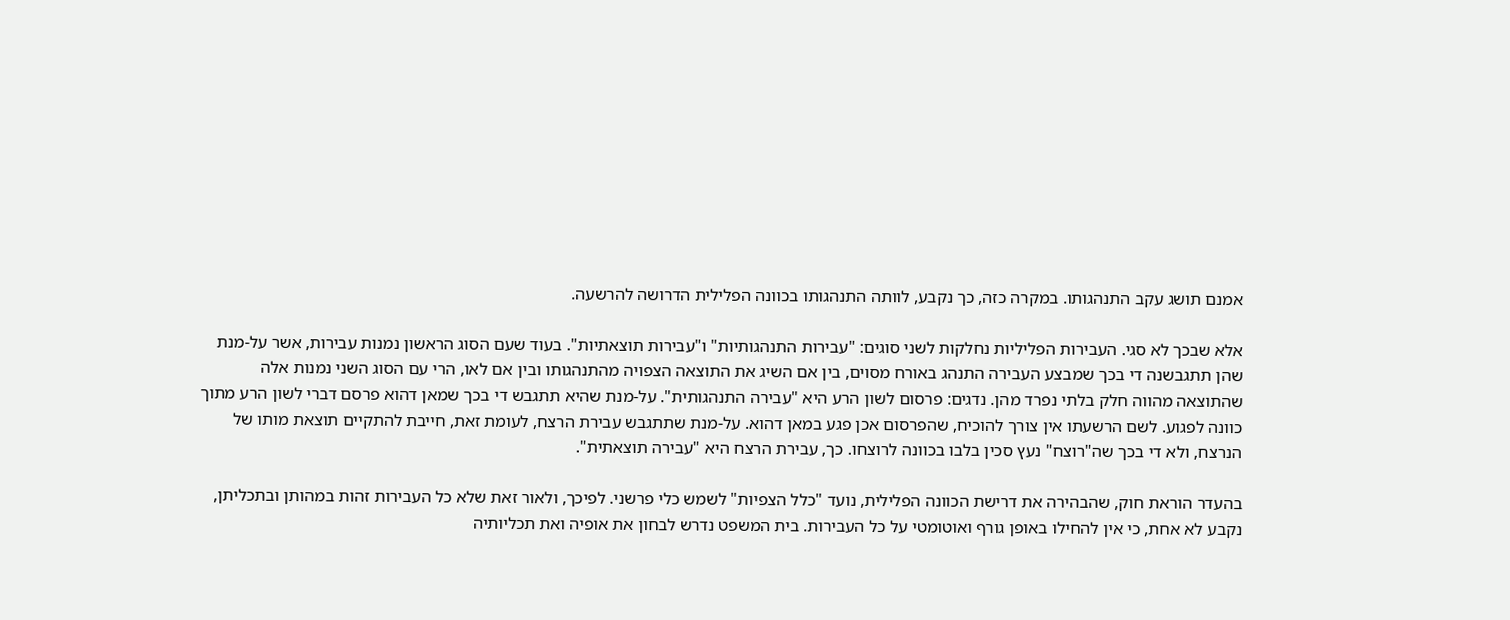אמנם תושג עקב התנהגותו. במקרה כזה, כך נקבע, לוותה התנהגותו בכוונה הפלילית הדרושה להרשעה.

אלא שבכך לא סגי. העבירות הפליליות נחלקות לשני סוגים: "עבירות התנהגותיות" ו"עבירות תוצאתיות". בעוד שעם הסוג הראשון נמנות עבירות, אשר על-מנת שהן תתגבשנה די בכך שמבצע העבירה התנהג באורח מסוים, בין אם השיג את התוצאה הצפויה מהתנהגותו ובין אם לאו, הרי עם הסוג השני נמנות אלה שהתוצאה מהווה חלק בלתי נפרד מהן. נדגים: פרסום לשון הרע היא "עבירה התנהגותית". על-מנת שהיא תתגבש די בכך שמאן דהוא פרסם דברי לשון הרע מתוך כוונה לפגוע. לשם הרשעתו אין צורך להוכיח, שהפרסום אכן פגע במאן דהוא. על-מנת שתתגבש עבירת הרצח, לעומת זאת, חייבת להתקיים תוצאת מותו של הנרצח, ולא די בכך שה"רוצח" נעץ סכין בלבו בכוונה לרוצחו. כך, עבירת הרצח היא "עבירה תוצאתית".

בהעדר הוראת חוק, שהבהירה את דרישת הכוונה הפלילית, נועד "כלל הצפיות" לשמש כלי פרשני. לפיכך, ולאור זאת שלא כל העבירות זהות במהותן ובתכליתן, נקבע לא אחת, כי אין להחילו באופן גורף ואוטומטי על כל העבירות. בית המשפט נדרש לבחון את אופיה ואת תכליותיה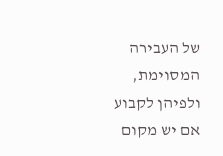של העבירה המסוימת, ולפיהן לקבוע אם יש מקום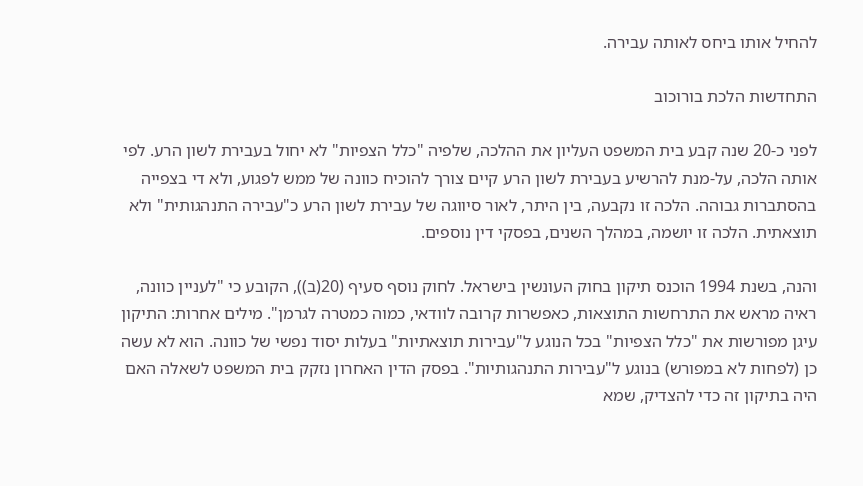להחיל אותו ביחס לאותה עבירה.

התחדשות הלכת בורוכוב

לפני כ-20 שנה קבע בית המשפט העליון את ההלכה, שלפיה "כלל הצפיות" לא יחול בעבירת לשון הרע. לפי אותה הלכה, על-מנת להרשיע בעבירת לשון הרע קיים צורך להוכיח כוונה של ממש לפגוע, ולא די בצפייה בהסתברות גבוהה. הלכה זו נקבעה, בין היתר, לאור סיווגה של עבירת לשון הרע כ"עבירה התנהגותית" ולא תוצאתית. הלכה זו יושמה, במהלך השנים, בפסקי דין נוספים.

והנה, בשנת 1994 הוכנס תיקון בחוק העונשין בישראל. לחוק נוסף סעיף (20(ב)), הקובע כי "לעניין כוונה, ראיה מראש את התרחשות התוצאות, כאפשרות קרובה לוודאי, כמוה כמטרה לגרמן". מילים אחרות: התיקון עיגן מפורשות את "כלל הצפיות" בכל הנוגע ל"עבירות תוצאתיות" בעלות יסוד נפשי של כוונה. הוא לא עשה כן (לפחות לא במפורש) בנוגע ל"עבירות התנהגותיות". בפסק הדין האחרון נזקק בית המשפט לשאלה האם היה בתיקון זה כדי להצדיק, שמא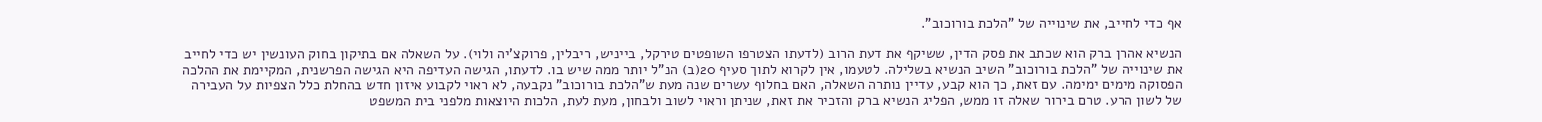אף כדי לחייב, את שינוייה של "הלכת בורוכוב".

הנשיא אהרן ברק הוא שכתב את פסק הדין, ששיקף את דעת הרוב (לדעתו הצטרפו השופטים טירקל, בייניש, ריבלין, פרוקצ'יה ולוי). על השאלה אם בתיקון בחוק העונשין יש כדי לחייב את שינוייה של "הלכת בורוכוב" השיב הנשיא בשלילה. לטעמו, אין לקרוא לתוך סעיף 20(ב) הנ"ל יותר ממה שיש בו. לדעתו, הגישה העדיפה היא הגישה הפרשנית, המקיימת את ההלכה הפסוקה מימים ימימה. עם זאת, כך הוא קבע, עדיין נותרה השאלה, האם בחלוף עשרים שנה מעת ש"הלכת בורוכוב" נקבעה, לא ראוי לקבוע איזון חדש בהחלת כלל הצפיות על העבירה של לשון הרע. טרם בירור שאלה זו ממש, הפליג הנשיא ברק והזכיר את זאת, שניתן וראוי לשוב ולבחון, מעת לעת, הלכות היוצאות מלפני בית המשפט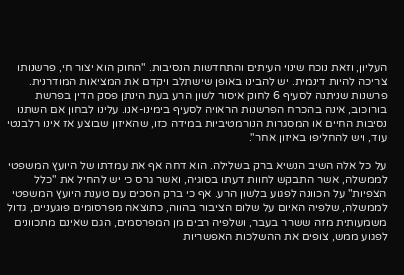העליון, וזאת נוכח שינוי העיתים והתחדשות הנסיבות. "החוק הוא יצור חי, פרשנותו צריכה להיות דינמית. יש להבינו באופן שישתלב ויקדם את המציאות המודרנית. פרשנות שניתנה לסעיף 6 לחוק איסור לשון הרע בעת הינתן פסק הדין בפרשת בורוכוב, אינה בהכרח הפרשנות הראויה לסעיף בימינו-אנו. עלינו לבחון אם השתנו נסיבות החיים או המסגרות הנורמטיביות במידה כזו, שהאיזון שבוצע אז אינו רלבנטי עוד, ויש להחליפו באיזון אחר".

על כל אלה השיב הנשיא ברק בשלילה. הוא דחה אף את עמדתו של היועץ המשפטי לממשלה, אשר התבקש לחוות דעתו בסוגיה, ואשר גרס כי יש להחיל את "כלל הצפיות" על הכוונה לפגוע בלשון הרע. אף כי ברק הסכים עם טענת היועץ המשפטי לממשלה, שלפיה האיום על שלום הציבור בהווה, כתוצאה מפרסומים פוגעניים, גדול משמעותית מזה ששרר בעבר, ושלפיה רבים מן המפרסמים, הגם שאינם מתכוונים לפגוע ממש, צופים את ההשלכות האפשריות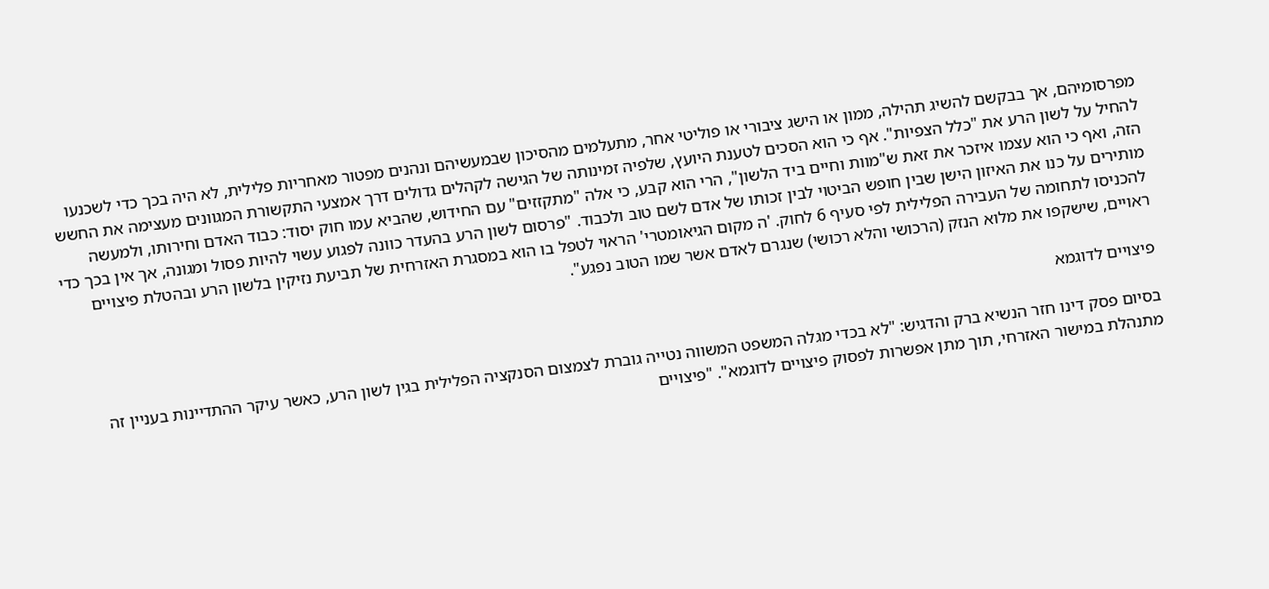מפרסומיהם, אך בבקשם להשיג תהילה, ממון או הישג ציבורי או פוליטי אחר, מתעלמים מהסיכון שבמעשיהם ונהנים מפטור מאחריות פלילית, לא היה בכך כדי לשכנעו להחיל על לשון הרע את "כלל הצפיות". אף כי הוא הסכים לטענת היועץ, שלפיה זמינותה של הגישה לקהלים גדולים דרך אמצעי התקשורת המגוונים מעצימה את החשש הזה, ואף כי הוא עצמו איזכר את זאת ש"מוות וחיים ביד הלשון", הרי הוא קבע, כי אלה "מתקזזים" עם החידוש, שהביא עמו חוק יסוד: כבוד האדם וחירותו, ולמעשה מותירים על כנו את האיזון הישן שבין חופש הביטוי לבין זכותו של אדם לשם טוב ולכבוד. "פרסום לשון הרע בהעדר כוונה לפגוע עשוי להיות פסול ומגונה, אך אין בכך כדי להכניסו לתחומה של העבירה הפלילית לפי סעיף 6 לחוק. 'ה מקום הגיאומטרי' הראוי לטפל בו הוא במסגרת האזרחית של תביעת נזיקין בלשון הרע ובהטלת פיצויים ראויים, שישקפו את מלוא הנזק (הרכושי והלא רכושי) שנגרם לאדם אשר שמו הטוב נפגע".

פיצויים לדוגמא

בסיום פסק דינו חזר הנשיא ברק והדגיש: "לא בכדי מגלה המשפט המשווה נטייה גוברת לצמצום הסנקציה הפלילית בגין לשון הרע, כאשר עיקר ההתדיינות בעניין זה מתנהלת במישור האזרחי, תוך מתן אפשרות לפסוק פיצויים לדוגמא". "פיצויים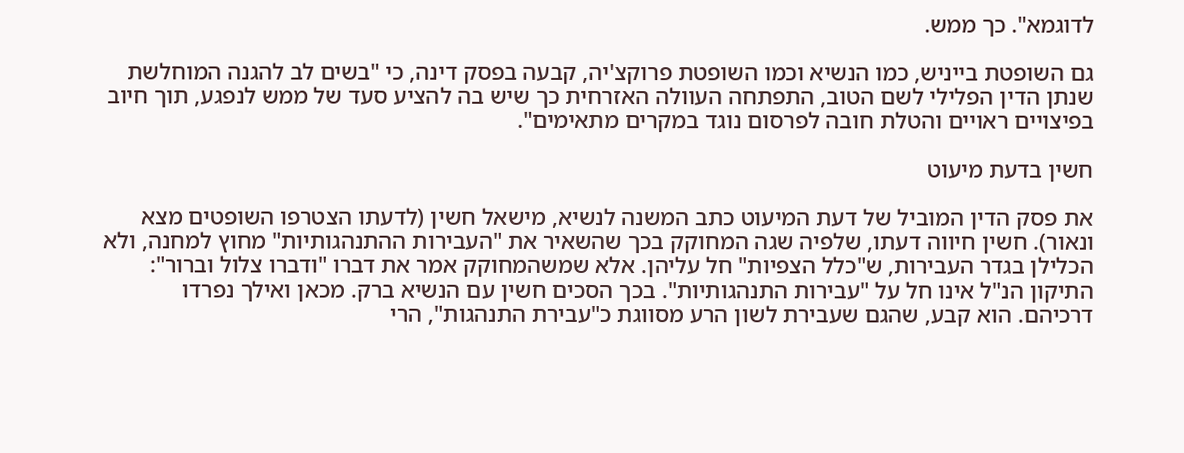לדוגמא". כך ממש.

גם השופטת בייניש, כמו הנשיא וכמו השופטת פרוקצ'יה, קבעה בפסק דינה, כי "בשים לב להגנה המוחלשת שנתן הדין הפלילי לשם הטוב, התפתחה העוולה האזרחית כך שיש בה להציע סעד של ממש לנפגע, תוך חיוב בפיצויים ראויים והטלת חובה לפרסום נוגד במקרים מתאימים".

חשין בדעת מיעוט

את פסק הדין המוביל של דעת המיעוט כתב המשנה לנשיא, מישאל חשין (לדעתו הצטרפו השופטים מצא ונאור). חשין חיווה דעתו, שלפיה שגה המחוקק בכך שהשאיר את "העבירות ההתנהגותיות" מחוץ למחנה, ולא הכלילן בגדר העבירות, ש"כלל הצפיות" חל עליהן. אלא שמשהמחוקק אמר את דברו "ודברו צלול וברור": התיקון הנ"ל אינו חל על "עבירות התנהגותיות". בכך הסכים חשין עם הנשיא ברק. מכאן ואילך נפרדו דרכיהם. הוא קבע, שהגם שעבירת לשון הרע מסווגת כ"עבירת התנהגות", הרי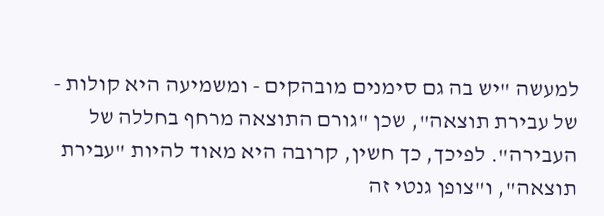למעשה "יש בה גם סימנים מובהקים - ומשמיעה היא קולות - של עבירת תוצאה", שכן "גורם התוצאה מרחף בחללה של העבירה". לפיכך, כך חשין, קרובה היא מאוד להיות "עבירת תוצאה", ו"צופן גנטי זה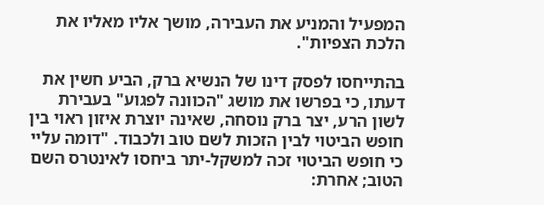המפעיל והמניע את העבירה, מושך אליו מאליו את הלכת הצפיות".

בהתייחסו לפסק דינו של הנשיא ברק, הביע חשין את דעתו, כי בפרשו את מושג "הכוונה לפגוע" בעבירת לשון הרע, יצר ברק נוסחה, שאינה יוצרת איזון ראוי בין חופש הביטוי לבין הזכות לשם טוב ולכבוד. "דומה עליי כי חופש הביטוי זכה למשקל-יתר ביחסו לאינטרס השם הטוב; אחרת: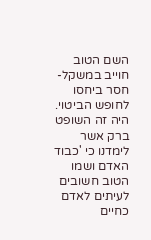השם הטוב חוייב במשקל-חסר ביחסו לחופש הביטוי. היה זה השופט ברק אשר לימדנו כי 'כבוד האדם ושמו הטוב חשובים לעיתים לאדם כחיים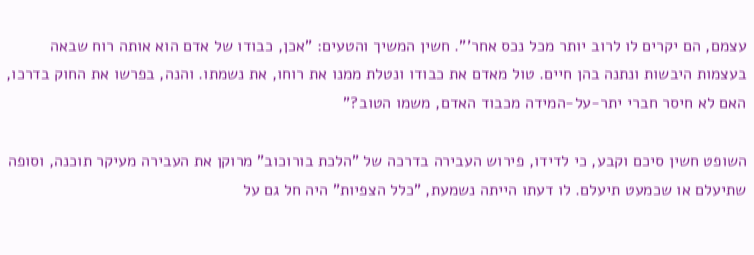עצמם, הם יקרים לו לרוב יותר מכל נכס אחר'". חשין המשיך והטעים: "אכן, כבודו של אדם הוא אותה רוח שבאה בעצמות היבשות ונתנה בהן חיים. טול מאדם את כבודו ונטלת ממנו את רוחו, את נשמתו. והנה, בפרשו את החוק בדרכו, האם לא חיסר חברי יתר-על-המידה מכבוד האדם, משמו הטוב?"

השופט חשין סיכם וקבע, כי לדידו, פירוש העבירה בדרכה של "הלכת בורוכוב" מרוקן את העבירה מעיקר תוכנה, וסופה שתיעלם או שכמעט תיעלם. לו דעתו הייתה נשמעת, "כלל הצפיות" היה חל גם על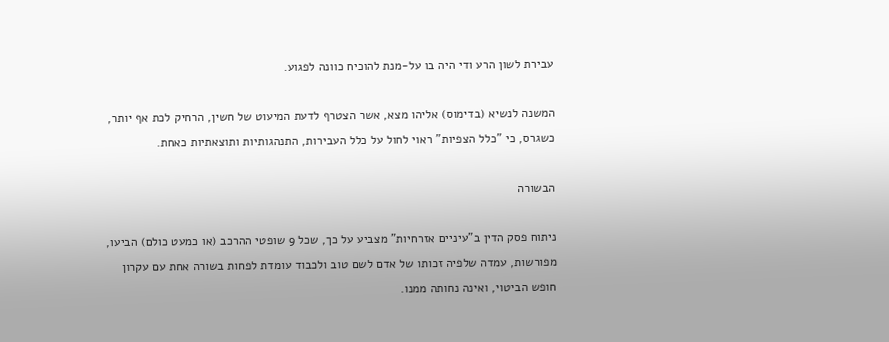עבירת לשון הרע ודי היה בו על-מנת להוכיח כוונה לפגוע.

המשנה לנשיא (בדימוס) אליהו מצא, אשר הצטרף לדעת המיעוט של חשין, הרחיק לכת אף יותר, כשגרס, כי "כלל הצפיות" ראוי לחול על כלל העבירות, התנהגותיות ותוצאתיות כאחת.

הבשורה

ניתוח פסק הדין ב"עיניים אזרחיות" מצביע על כך, שכל 9 שופטי ההרכב (או כמעט כולם) הביעו, מפורשות, עמדה שלפיה זכותו של אדם לשם טוב ולכבוד עומדת לפחות בשורה אחת עם עקרון חופש הביטוי, ואינה נחותה ממנו.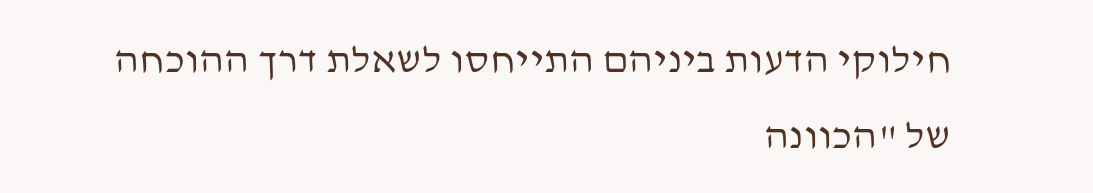חילוקי הדעות ביניהם התייחסו לשאלת דרך ההוכחה של "הכוונה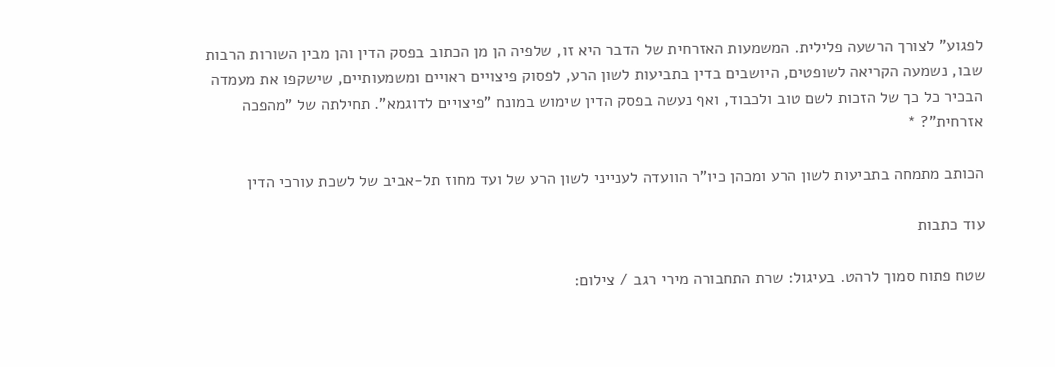לפגוע" לצורך הרשעה פלילית. המשמעות האזרחית של הדבר היא זו, שלפיה הן מן הכתוב בפסק הדין והן מבין השורות הרבות שבו, נשמעה הקריאה לשופטים, היושבים בדין בתביעות לשון הרע, לפסוק פיצויים ראויים ומשמעותיים, שישקפו את מעמדה הבכיר כל כך של הזכות לשם טוב ולכבוד, ואף נעשה בפסק הדין שימוש במונח "פיצויים לדוגמא". תחילתה של "מהפכה אזרחית"? *

הכותב מתמחה בתביעות לשון הרע ומכהן כיו"ר הוועדה לענייני לשון הרע של ועד מחוז תל-אביב של לשכת עורכי הדין

עוד כתבות

שטח פתוח סמוך לרהט. בעיגול: שרת התחבורה מירי רגב / צילום: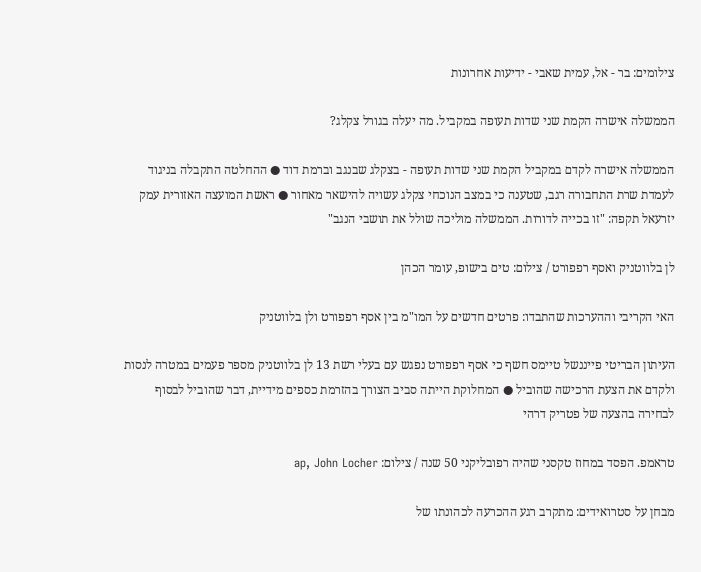צילומים: בר - אל, עמית שאבי - ידיעות אחרונות

הממשלה אישרה הקמת שני שדות תעופה במקביל. מה יעלה בגורל צקלג?

הממשלה אישרה לקדם במקביל הקמת שני שדות תעופה - בצקלג שבנגב וברמת דוד ● ההחלטה התקבלה בניגוד לעמדת שרת התחבורה רגב, שטענה כי במצב הנוכחי צקלג עשויה להישאר מאחור ● ראשת המועצה האזורית עמק יזרעאל תקפה: "זו בכייה לדורות. הממשלה מוליכה שולל את תושבי הנגב"

לן בלווטניק ואסף רפפורט / צילום: טים בישופ, עומר הכהן

האי הקריבי וההערכות שהתבדו: פרטים חדשים על המו"מ בין אסף רפפורט ולן בלווטניק

העיתון הבריטי פייננשל טיימס חשף כי אסף רפפורט נפגש עם בעלי רשת 13 לן בלווטניק מספר פעמים במטרה לנסות ולקדם את הצעת הרכישה שהוביל ● המחלוקת הייתה סביב הצורך בהזרמת כספים מידיית, דבר שהוביל לבסוף לבחירה בהצעה של פטריק דרהי

טראמפ. הפסד במחוז טקסני שהיה רפובליקני 50 שנה / צילום: ap, John Locher

מבחן על סטרואידים: מתקרב רגע ההכרעה לכהונתו של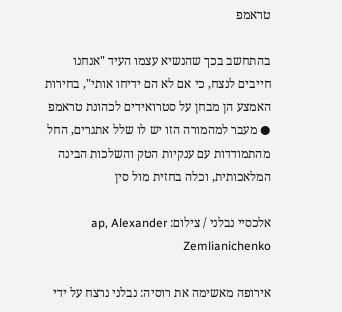טראמפ

בהתחשב בכך שהנשיא עצמו העיד "אנחנו חייבים לנצח, כי אם לא הם ידיחו אותי", בחירות האמצע הן מבחן על סטרואידים לכהונת טראמפ ● מעבר למהמורה הזו יש לו שלל אתגרים, החל מהתמודדות עם ענקיות הטק והשלכות הבינה המלאכותית, וכלה בחזית מול סין

אלכסיי נבלני / צילום: ap, Alexander Zemlianichenko

אירופה מאשימה את רוסיה: נבלני נרצח על ידי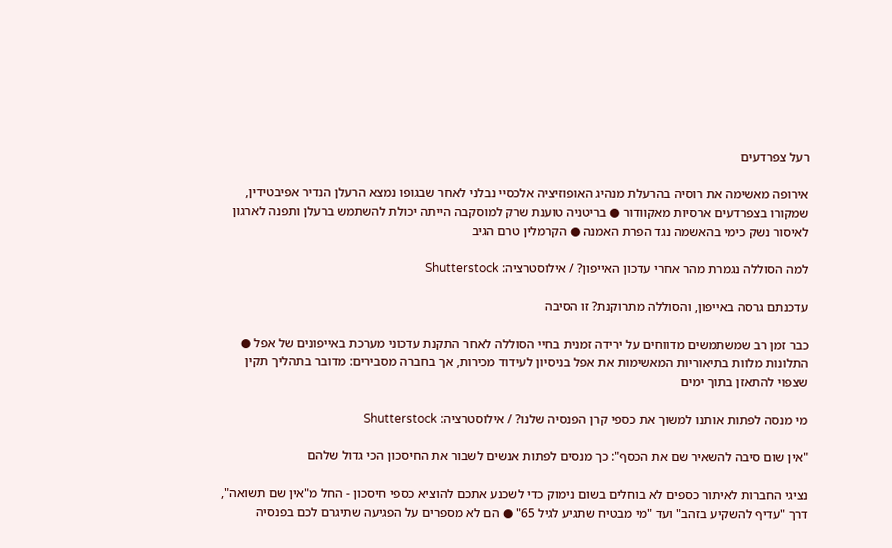רעל צפרדעים

אירופה מאשימה את רוסיה בהרעלת מנהיג האופוזיציה אלכסיי נבלני לאחר שבגופו נמצא הרעלן הנדיר אפיבטידין, שמקורו בצפרדעים ארסיות מאקוודור ● בריטניה טוענת שרק למוסקבה הייתה יכולת להשתמש ברעלן ותפנה לארגון לאיסור נשק כימי בהאשמה נגד הפרת האמנה ● הקרמלין טרם הגיב

למה הסוללה נגמרת מהר אחרי עדכון האייפון? / אילוסטרציה: Shutterstock

עדכנתם גרסה באייפון, והסוללה מתרוקנת? זו הסיבה

כבר זמן רב שמשתמשים מדווחים על ירידה זמנית בחיי הסוללה לאחר התקנת עדכוני מערכת באייפונים של אפל ● התלונות מלוות בתיאוריות המאשימות את אפל בניסיון לעידוד מכירות, אך בחברה מסבירים: מדובר בתהליך תקין שצפוי להתאזן בתוך ימים

מי מנסה לפתות אותנו למשוך את כספי קרן הפנסיה שלנו? / אילוסטרציה: Shutterstock

"אין שום סיבה להשאיר שם את הכסף": כך מנסים לפתות אנשים לשבור את החיסכון הכי גדול שלהם

נציגי החברות לאיתור כספים לא בוחלים בשום נימוק כדי לשכנע אתכם להוציא כספי חיסכון - החל מ"אין שם תשואה", דרך "עדיף להשקיע בזהב" ועד "מי מבטיח שתגיע לגיל 65" ● הם לא מספרים על הפגיעה שתיגרם לכם בפנסיה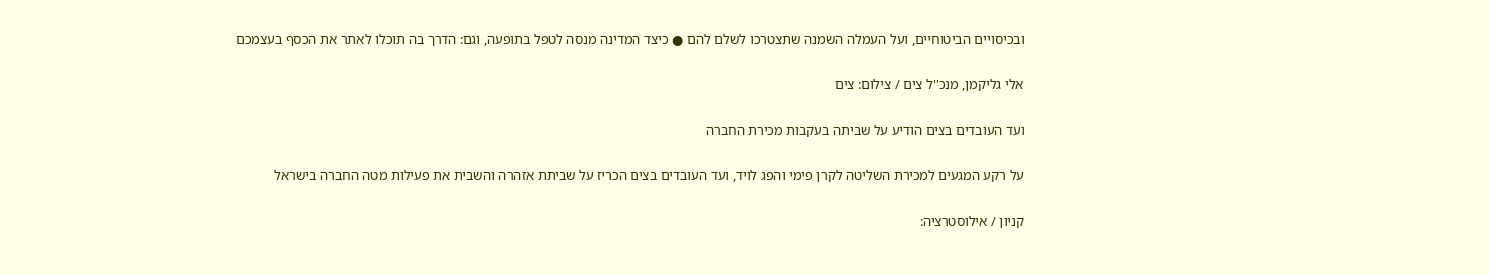ובכיסויים הביטוחיים, ועל העמלה השמנה שתצטרכו לשלם להם ● כיצד המדינה מנסה לטפל בתופעה, וגם: הדרך בה תוכלו לאתר את הכסף בעצמכם

אלי גליקמן, מנכ''ל צים / צילום: צים

ועד העובדים בצים הודיע על שביתה בעקבות מכירת החברה

על רקע המגעים למכירת השליטה לקרן פימי והפג לויד, ועד העובדים בצים הכריז על שביתת אזהרה והשבית את פעילות מטה החברה בישראל

קניון / אילוסטרציה: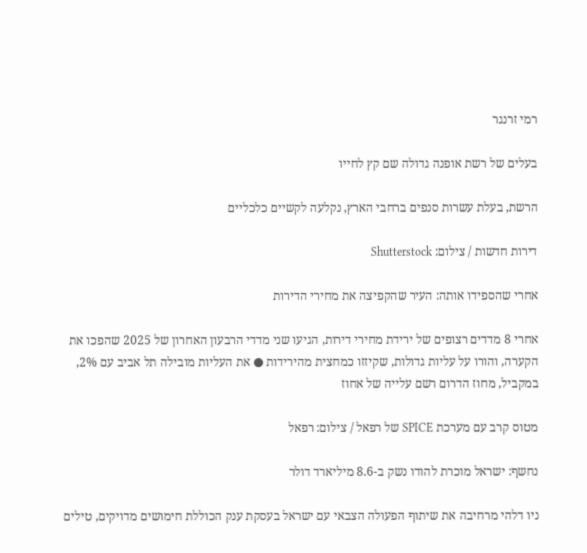רמי זרנגר

בעלים של רשת אופנה גדולה שם קץ לחייו

הרשת, בעלת עשרות סנפים ברחבי הארץ, נקלעה לקשיים כלכליים

דירות חדשות / צילום: Shutterstock

אחרי שהספידו אותה: העיר שהקפיצה את מחירי הדירות

אחרי 8 מדדים רצופים של ירידת מחירי דירות, הגיעו שני מדדי הרבעון האחרון של 2025 שהפכו את הקערה, והורו על עליות גדולות, שקיזזו כמחצית מהירידות ● את העליות מובילה תל אביב עם 2%, במקביל, מחוז הדרום רשם עלייה של אחוז

מטוס קרב עם מערכת SPICE של רפאל / צילום: רפאל

נחשף: ישראל מוכרת להודו נשק ב-8.6 מיליארד דולר

ניו דלהי מרחיבה את שיתוף הפעולה הצבאי עם ישראל בעסקת ענק הכוללת חימושים מדויקים, טילים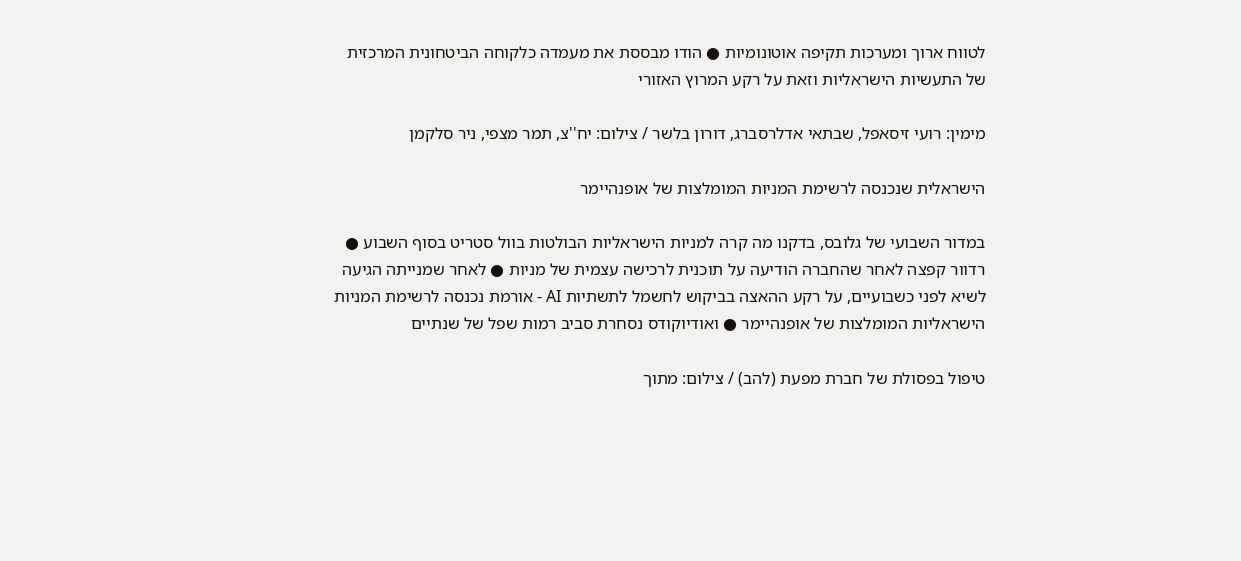לטווח ארוך ומערכות תקיפה אוטונומיות ● הודו מבססת את מעמדה כלקוחה הביטחונית המרכזית של התעשיות הישראליות וזאת על רקע המרוץ האזורי

מימין: רועי זיסאפל, שבתאי אדלרסברג, דורון בלשר / צילום: יח''צ, תמר מצפי, ניר סלקמן

הישראלית שנכנסה לרשימת המניות המומלצות של אופנהיימר

במדור השבועי של גלובס, בדקנו מה קרה למניות הישראליות הבולטות בוול סטריט בסוף השבוע ● רדוור קפצה לאחר שהחברה הודיעה על תוכנית לרכישה עצמית של מניות ● לאחר שמנייתה הגיעה לשיא לפני כשבועיים, על רקע ההאצה בביקוש לחשמל לתשתיות AI - אורמת נכנסה לרשימת המניות הישראליות המומלצות של אופנהיימר ● ואודיוקודס נסחרת סביב רמות שפל של שנתיים

טיפול בפסולת של חברת מפעת (להב) / צילום: מתוך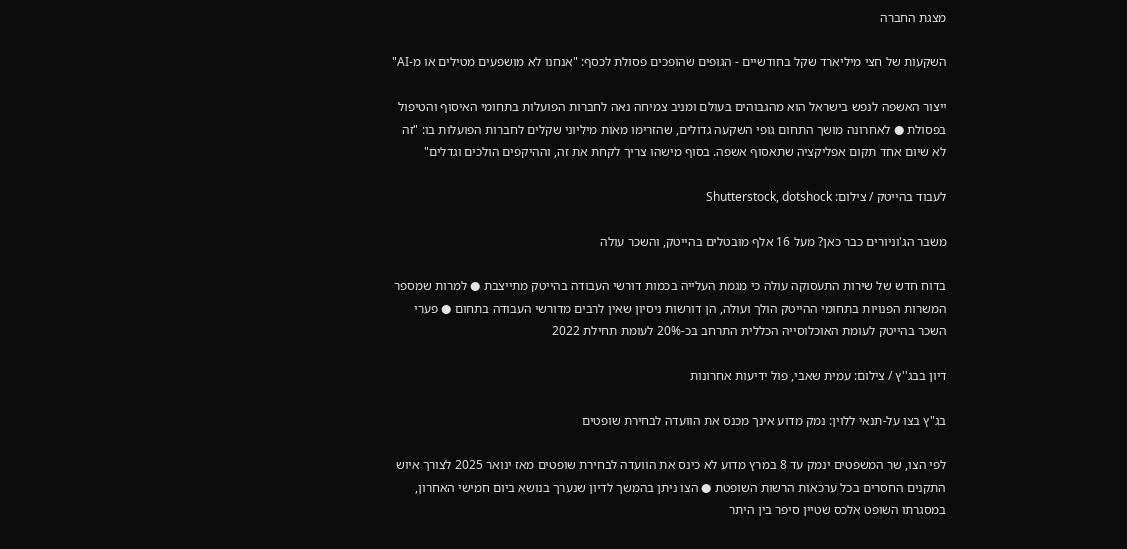מצגת החברה

השקעות של חצי מיליארד שקל בחודשיים - הגופים שהופכים פסולת לכסף: "אנחנו לא מושפעים מטילים או מ-AI"

ייצור האשפה לנפש בישראל הוא מהגבוהים בעולם ומניב צמיחה נאה לחברות הפועלות בתחומי האיסוף והטיפול בפסולת ● לאחרונה מושך התחום גופי השקעה גדולים, שהזרימו מאות מיליוני שקלים לחברות הפועלות בו: "זה לא שיום אחד תקום אפליקציה שתאסוף אשפה. בסוף מישהו צריך לקחת את זה, וההיקפים הולכים וגדלים"

לעבוד בהייטק / צילום: Shutterstock, dotshock

משבר הג'וניורים כבר כאן? מעל 16 אלף מובטלים בהייטק, והשכר עולה

בדוח חדש של שירות התעסוקה עולה כי מגמת העלייה בכמות דורשי העבודה בהייטק מתייצבת ● למרות שמספר המשרות הפנויות בתחומי ההייטק הולך ועולה, הן דורשות ניסיון שאין לרבים מדורשי העבודה בתחום ● פערי השכר בהייטק לעומת האוכלוסייה הכללית התרחב בכ-20% לעומת תחילת 2022

דיון בבג''ץ / צילום: עמית שאבי, פול ידיעות אחרונות

בג"ץ בצו על-תנאי ללוין: נמק מדוע אינך מכנס את הוועדה לבחירת שופטים

לפי הצו, שר המשפטים ינמק עד 8 במרץ מדוע לא כינס את הוועדה לבחירת שופטים מאז ינואר 2025 לצורך איוש התקנים החסרים בכל ערכאות הרשות השופטת ● הצו ניתן בהמשך לדיון שנערך בנושא ביום חמישי האחרון, במסגרתו השופט אלכס שטיין סיפר בין היתר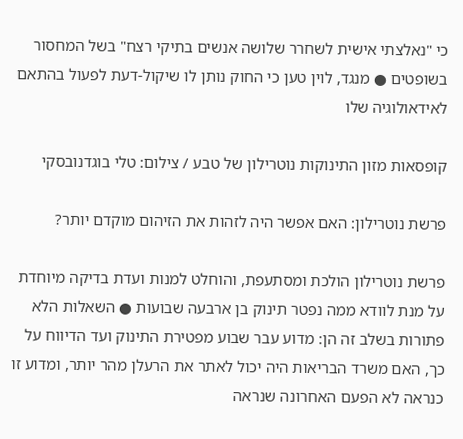כי "נאלצתי אישית לשחרר שלושה אנשים בתיקי רצח" בשל המחסור בשופטים ● מנגד, לוין טען כי החוק נותן לו שיקול-דעת לפעול בהתאם לאידאולוגיה שלו

קופסאות מזון התינוקות נוטרילון של טבע / צילום: טלי בוגדנובסקי

פרשת נוטרילון: האם אפשר היה לזהות את הזיהום מוקדם יותר?

פרשת נוטרילון הולכת ומסתעפת, והוחלט למנות ועדת בדיקה מיוחדת על מנת לוודא ממה נפטר תינוק בן ארבעה שבועות ● השאלות הלא פתורות בשלב זה הן: מדוע עבר שבוע מפטירת התינוק ועד הדיווח על כך, האם משרד הבריאות היה יכול לאתר את הרעלן מהר יותר, ומדוע זו כנראה לא הפעם האחרונה שנראה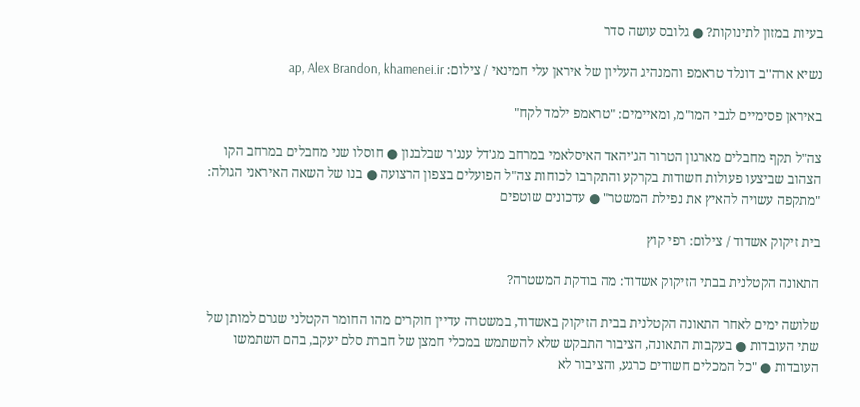בעיות במזון לתינוקות? ● גלובס עושה סדר

נשיא ארה''ב דונלד טראמפ והמנהיג העליון של איראן עלי חמינאי / צילום: ap, Alex Brandon, khamenei.ir

באיראן פסימיים לגבי המו"מ, ומאיימים: "טראמפ ילמד לקח"

צה"ל תקף מחבלים מארגון הטרור הג'יהאד האיסלאמי במרחב מג'דל ענג'ר שבלבנון ● חוסלו שני מחבלים במרחב הקו הצהוב שביצעו פעולות חשודות בקרקע והתקרבו לכוחות צה"ל הפועלים בצפון הרצועה ● בנו של השאה האיראני הגולה: "מתקפה עשויה להאיץ את נפילת המשטר" ● עדכונים שוטפים

בית זיקוק אשדוד / צילום: רפי קוץ

התאונה הקטלנית בבתי הזיקוק אשדוד: מה בודקת המשטרה?

שלושה ימים לאחר התאונה הקטלנית בבית הזיקוק באשדוד, במשטרה עדיין חוקרים מהו החומר הקטלני שגרם למותן של שתי העובדות ● בעקבות התאונה, הציבור התבקש שלא להשתמש במכלי חמצן של חברת סלם יעקב, בהם השתמשו העובדות ● "כל המכלים חשודים כרגע, והציבור לא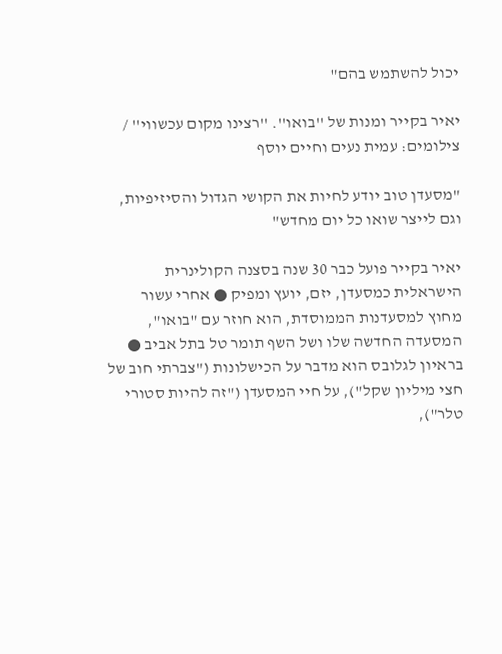יכול להשתמש בהם"

יאיר בקייר ומנות של ''בואו''. ''רצינו מקום עכשווי'' / צילומים: עמית נעים וחיים יוסף

"מסעדן טוב יודע לחיות את הקושי הגדול והסיזיפיות, וגם לייצר שואו כל יום מחדש"

יאיר בקייר פועל כבר 30 שנה בסצנה הקולינרית הישראלית כמסעדן, יזם, יועץ ומפיק ● אחרי עשור מחוץ למסעדנות הממוסדת, הוא חוזר עם "בואו", המסעדה החדשה שלו ושל השף תומר טל בתל אביב ● בראיון לגלובס הוא מדבר על הכישלונות ("צברתי חוב של חצי מיליון שקל"), על חיי המסעדן ("זה להיות סטורי טלר"),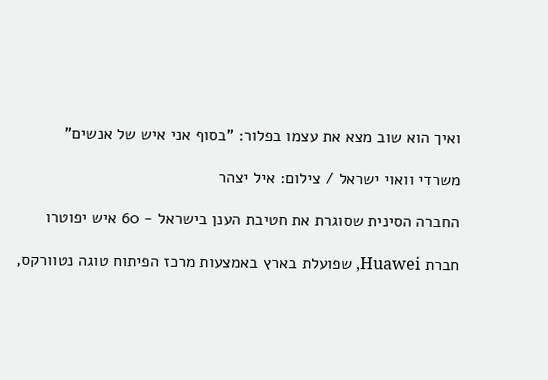ואיך הוא שוב מצא את עצמו בפלור: "בסוף אני איש של אנשים"

משרדי וואוי ישראל / צילום: איל יצהר

החברה הסינית שסוגרת את חטיבת הענן בישראל - 60 איש יפוטרו

חברת Huawei, שפועלת בארץ באמצעות מרכז הפיתוח טוגה נטוורקס,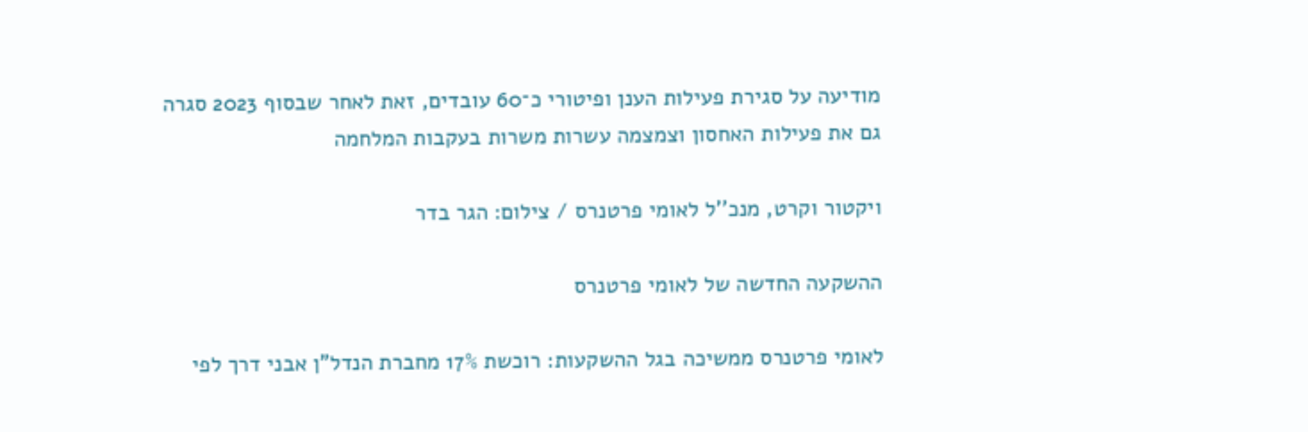מודיעה על סגירת פעילות הענן ופיטורי כ־60 עובדים, זאת לאחר שבסוף 2023 סגרה גם את פעילות האחסון וצמצמה עשרות משרות בעקבות המלחמה

ויקטור וקרט, מנכ''ל לאומי פרטנרס / צילום: הגר בדר

ההשקעה החדשה של לאומי פרטנרס

לאומי פרטנרס ממשיכה בגל ההשקעות: רוכשת 17% מחברת הנדל"ן אבני דרך לפי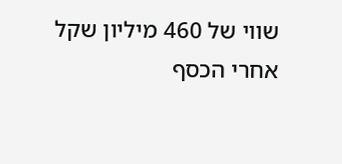שווי של 460 מיליון שקל אחרי הכסף